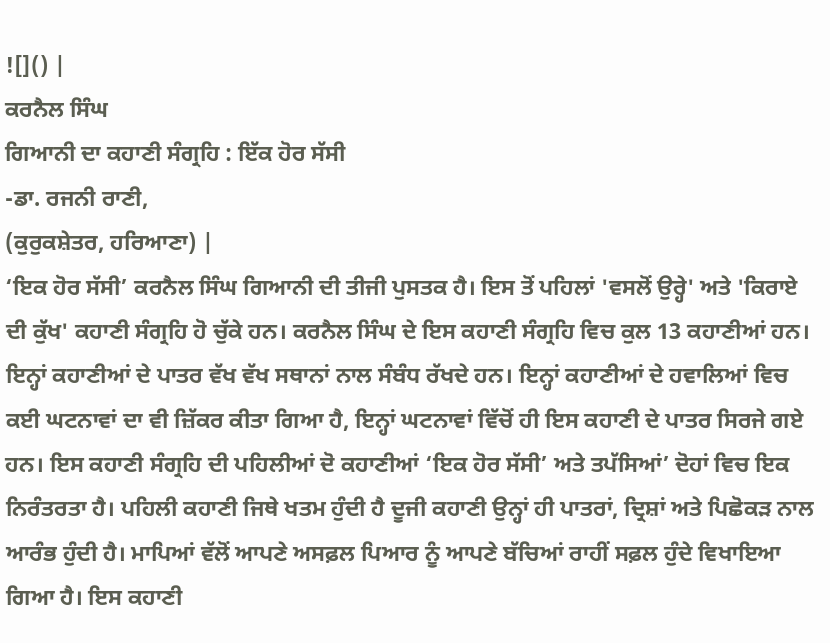![]() |
ਕਰਨੈਲ ਸਿੰਘ
ਗਿਆਨੀ ਦਾ ਕਹਾਣੀ ਸੰਗ੍ਰਹਿ : ਇੱਕ ਹੋਰ ਸੱਸੀ
-ਡਾ. ਰਜਨੀ ਰਾਣੀ,
(ਕੁਰੁਕਸ਼ੇਤਰ, ਹਰਿਆਣਾ) |
‘ਇਕ ਹੋਰ ਸੱਸੀ’ ਕਰਨੈਲ ਸਿੰਘ ਗਿਆਨੀ ਦੀ ਤੀਜੀ ਪੁਸਤਕ ਹੈ। ਇਸ ਤੋਂ ਪਹਿਲਾਂ 'ਵਸਲੋਂ ਉਰ੍ਹੇ' ਅਤੇ 'ਕਿਰਾਏ ਦੀ ਕੁੱਖ' ਕਹਾਣੀ ਸੰਗ੍ਰਹਿ ਹੋ ਚੁੱਕੇ ਹਨ। ਕਰਨੈਲ ਸਿੰਘ ਦੇ ਇਸ ਕਹਾਣੀ ਸੰਗ੍ਰਹਿ ਵਿਚ ਕੁਲ 13 ਕਹਾਣੀਆਂ ਹਨ। ਇਨ੍ਹਾਂ ਕਹਾਣੀਆਂ ਦੇ ਪਾਤਰ ਵੱਖ ਵੱਖ ਸਥਾਨਾਂ ਨਾਲ ਸੰਬੰਧ ਰੱਖਦੇ ਹਨ। ਇਨ੍ਹਾਂ ਕਹਾਣੀਆਂ ਦੇ ਹਵਾਲਿਆਂ ਵਿਚ ਕਈ ਘਟਨਾਵਾਂ ਦਾ ਵੀ ਜ਼ਿੱਕਰ ਕੀਤਾ ਗਿਆ ਹੈ, ਇਨ੍ਹਾਂ ਘਟਨਾਵਾਂ ਵਿੱਚੋਂ ਹੀ ਇਸ ਕਹਾਣੀ ਦੇ ਪਾਤਰ ਸਿਰਜੇ ਗਏ ਹਨ। ਇਸ ਕਹਾਣੀ ਸੰਗ੍ਰਹਿ ਦੀ ਪਹਿਲੀਆਂ ਦੋ ਕਹਾਣੀਆਂ ‘ਇਕ ਹੋਰ ਸੱਸੀ’ ਅਤੇ ਤਪੱਸਿਆਂ’ ਦੋਹਾਂ ਵਿਚ ਇਕ ਨਿਰੰਤਰਤਾ ਹੈ। ਪਹਿਲੀ ਕਹਾਣੀ ਜਿਥੇ ਖਤਮ ਹੁੰਦੀ ਹੈ ਦੂਜੀ ਕਹਾਣੀ ਉਨ੍ਹਾਂ ਹੀ ਪਾਤਰਾਂ, ਦ੍ਰਿਸ਼ਾਂ ਅਤੇ ਪਿਛੋਕੜ ਨਾਲ ਆਰੰਭ ਹੁੰਦੀ ਹੈ। ਮਾਪਿਆਂ ਵੱਲੋਂ ਆਪਣੇ ਅਸਫ਼ਲ ਪਿਆਰ ਨੂੰ ਆਪਣੇ ਬੱਚਿਆਂ ਰਾਹੀਂ ਸਫ਼ਲ ਹੁੰਦੇ ਵਿਖਾਇਆ ਗਿਆ ਹੈ। ਇਸ ਕਹਾਣੀ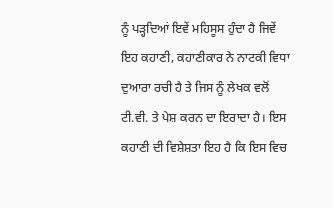ਨੂੰ ਪੜ੍ਹਦਿਆਂ ਇਵੇਂ ਮਹਿਸੂਸ ਹੁੰਦਾ ਹੈ ਜਿਵੇਂ ਇਹ ਕਹਾਣੀ, ਕਹਾਣੀਕਾਰ ਨੇ ਨਾਟਕੀ ਵਿਧਾ ਦੁਆਰਾ ਰਚੀ ਹੈ ਤੇ ਜਿਸ ਨੂੰ ਲੇਖਕ ਵਲੋਂ ਟੀ.ਵੀ. ਤੇ ਪੇਸ਼ ਕਰਨ ਦਾ ਇਰਾਦਾ ਹੈ। ਇਸ ਕਹਾਣੀ ਦੀ ਵਿਸ਼ੇਸ਼ਤਾ ਇਹ ਹੈ ਕਿ ਇਸ ਵਿਚ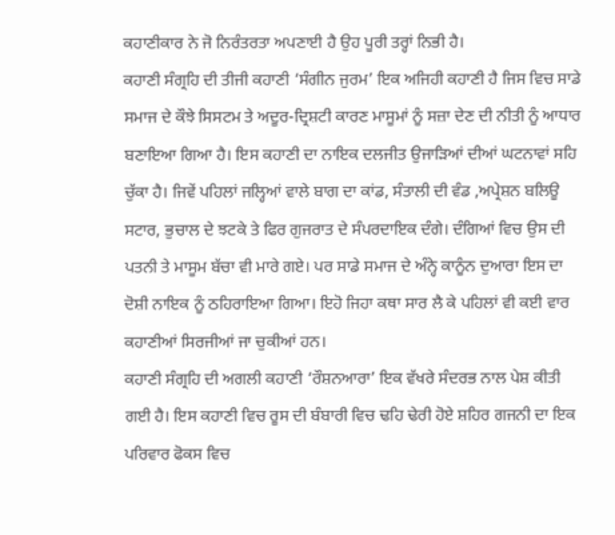ਕਹਾਣੀਕਾਰ ਨੇ ਜੋ ਨਿਰੰਤਰਤਾ ਅਪਣਾਈ ਹੈ ਉਹ ਪੂਰੀ ਤਰ੍ਹਾਂ ਨਿਭੀ ਹੈ।
ਕਹਾਣੀ ਸੰਗ੍ਰਹਿ ਦੀ ਤੀਜੀ ਕਹਾਣੀ ‘ਸੰਗੀਨ ਜੁਰਮ’ ਇਕ ਅਜਿਹੀ ਕਹਾਣੀ ਹੈ ਜਿਸ ਵਿਚ ਸਾਡੇ ਸਮਾਜ ਦੇ ਕੌਝੇ ਸਿਸਟਮ ਤੇ ਅਦੂਰ-ਦ੍ਰਿਸ਼ਟੀ ਕਾਰਣ ਮਾਸੂਮਾਂ ਨੂੰ ਸਜ਼ਾ ਦੇਣ ਦੀ ਨੀਤੀ ਨੂੰ ਆਧਾਰ ਬਣਾਇਆ ਗਿਆ ਹੈ। ਇਸ ਕਹਾਣੀ ਦਾ ਨਾਇਕ ਦਲਜੀਤ ਉਜਾੜਿਆਂ ਦੀਆਂ ਘਟਨਾਵਾਂ ਸਹਿ ਚੁੱਕਾ ਹੈ। ਜਿਵੇਂ ਪਹਿਲਾਂ ਜਲ੍ਹਿਆਂ ਵਾਲੇ ਬਾਗ ਦਾ ਕਾਂਡ, ਸੰਤਾਲੀ ਦੀ ਵੰਡ ,ਅਪ੍ਰੇਸ਼ਨ ਬਲਿਊ ਸਟਾਰ, ਭੁਚਾਲ ਦੇ ਝਟਕੇ ਤੇ ਫਿਰ ਗੁਜਰਾਤ ਦੇ ਸੰਪਰਦਾਇਕ ਦੰਗੇ। ਦੰਗਿਆਂ ਵਿਚ ਉਸ ਦੀ ਪਤਨੀ ਤੇ ਮਾਸੂਮ ਬੱਚਾ ਵੀ ਮਾਰੇ ਗਏ। ਪਰ ਸਾਡੇ ਸਮਾਜ ਦੇ ਅੰਨ੍ਹੇ ਕਾਨੂੰਨ ਦੁਆਰਾ ਇਸ ਦਾ ਦੋਸ਼ੀ ਨਾਇਕ ਨੂੰ ਠਹਿਰਾਇਆ ਗਿਆ। ਇਹੋ ਜਿਹਾ ਕਥਾ ਸਾਰ ਲੈ ਕੇ ਪਹਿਲਾਂ ਵੀ ਕਈ ਵਾਰ ਕਹਾਣੀਆਂ ਸਿਰਜੀਆਂ ਜਾ ਚੁਕੀਆਂ ਹਨ।
ਕਹਾਣੀ ਸੰਗ੍ਰਹਿ ਦੀ ਅਗਲੀ ਕਹਾਣੀ ‘ਰੌਸ਼ਨਆਰਾ’ ਇਕ ਵੱਖਰੇ ਸੰਦਰਭ ਨਾਲ ਪੇਸ਼ ਕੀਤੀ ਗਈ ਹੈ। ਇਸ ਕਹਾਣੀ ਵਿਚ ਰੂਸ ਦੀ ਬੰਬਾਰੀ ਵਿਚ ਢਹਿ ਢੇਰੀ ਹੋਏ ਸ਼ਹਿਰ ਗਜਨੀ ਦਾ ਇਕ ਪਰਿਵਾਰ ਫੋਕਸ ਵਿਚ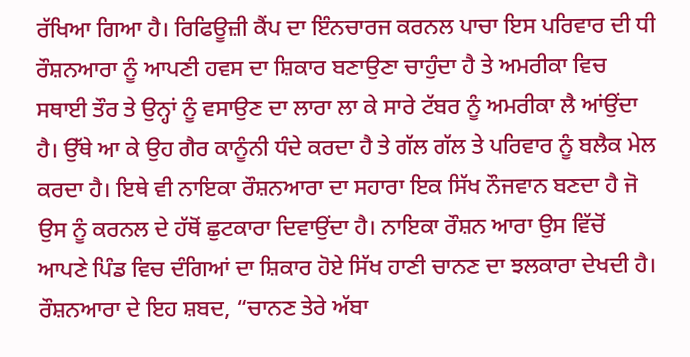ਰੱਖਿਆ ਗਿਆ ਹੈ। ਰਿਫਿਊਜ਼ੀ ਕੈਂਪ ਦਾ ਇੰਨਚਾਰਜ ਕਰਨਲ ਪਾਚਾ ਇਸ ਪਰਿਵਾਰ ਦੀ ਧੀ ਰੌਸ਼ਨਆਰਾ ਨੂੰ ਆਪਣੀ ਹਵਸ ਦਾ ਸ਼ਿਕਾਰ ਬਣਾਉਣਾ ਚਾਹੁੰਦਾ ਹੈ ਤੇ ਅਮਰੀਕਾ ਵਿਚ ਸਥਾਈ ਤੌਰ ਤੇ ਉਨ੍ਹਾਂ ਨੂੰ ਵਸਾਉਣ ਦਾ ਲਾਰਾ ਲਾ ਕੇ ਸਾਰੇ ਟੱਬਰ ਨੂੰ ਅਮਰੀਕਾ ਲੈ ਆਂਉਂਦਾ ਹੈ। ਉੱਥੇ ਆ ਕੇ ਉਹ ਗੈਰ ਕਾਨੂੰਨੀ ਧੰਦੇ ਕਰਦਾ ਹੈ ਤੇ ਗੱਲ ਗੱਲ ਤੇ ਪਰਿਵਾਰ ਨੂੰ ਬਲੈਕ ਮੇਲ ਕਰਦਾ ਹੈ। ਇਥੇ ਵੀ ਨਾਇਕਾ ਰੌਸ਼ਨਆਰਾ ਦਾ ਸਹਾਰਾ ਇਕ ਸਿੱਖ ਨੌਜਵਾਨ ਬਣਦਾ ਹੈ ਜੋ ਉਸ ਨੂੰ ਕਰਨਲ ਦੇ ਹੱਥੋਂ ਛੁਟਕਾਰਾ ਦਿਵਾਉਂਦਾ ਹੈ। ਨਾਇਕਾ ਰੌਸ਼ਨ ਆਰਾ ਉਸ ਵਿੱਚੋਂ ਆਪਣੇ ਪਿੰਡ ਵਿਚ ਦੰਗਿਆਂ ਦਾ ਸ਼ਿਕਾਰ ਹੋਏ ਸਿੱਖ ਹਾਣੀ ਚਾਨਣ ਦਾ ਝਲਕਾਰਾ ਦੇਖਦੀ ਹੈ। ਰੌਸ਼ਨਆਰਾ ਦੇ ਇਹ ਸ਼ਬਦ, “ਚਾਨਣ ਤੇਰੇ ਅੱਬਾ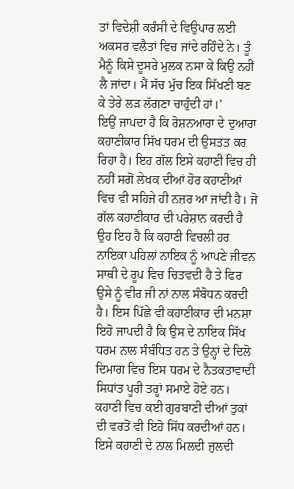ਤਾਂ ਵਿਦੇਸ਼ੀ ਕਰੰਸੀ ਦੇ ਵਿਉਪਾਰ ਲਈ ਅਕਸਰ ਵਲੈਤਾਂ ਵਿਚ ਜਾਂਦੇ ਰਹਿੰਦੇ ਨੇ। ਤੂੰ ਮੈਨੂੰ ਕਿਸੇ ਦੂਸਰੇ ਮੁਲਕ ਨਸਾ ਕੇ ਕਿਉ ਨਹੀਂ ਲੈ ਜਾਂਦਾ। ਮੈਂ ਸੱਚ ਮੁੱਚ ਇਕ ਸਿੱਖਣੀ ਬਣ ਕੇ ਤੇਰੇ ਲੜ ਲੱਗਣਾ ਚਾਹੁੰਦੀ ਹਾਂ।’
ਇਉਂ ਜਾਪਦਾ ਹੈ ਕਿ ਰੋਸ਼ਨਆਰਾ ਦੇ ਦੁਆਰਾ ਕਹਾਣੀਕਾਰ ਸਿੱਖ ਧਰਮ ਦੀ ਉਸਤਤ ਕਰ ਰਿਹਾ ਹੈ। ਇਹ ਗੱਲ ਇਸੇ ਕਹਾਣੀ ਵਿਚ ਹੀ ਨਹੀਂ ਸਗੋਂ ਲੇਖਕ ਦੀਆਂ ਹੋਰ ਕਹਾਣੀਆਂ ਵਿਚ ਵੀ ਸਹਿਜੇ ਹੀ ਨਜ਼ਰ ਆ ਜਾਂਦੀ ਹੈ। ਜੋ ਗੱਲ ਕਹਾਣੀਕਾਰ ਦੀ ਪਰੇਸ਼ਾਨ ਕਰਦੀ ਹੈ ਉਹ ਇਹ ਹੈ ਕਿ ਕਹਾਣੀ ਵਿਚਲੀ ਹਰ ਨਾਇਕਾ ਪਹਿਲਾਂ ਨਾਇਕ ਨੂੰ ਆਪਣੇ ਜੀਵਨ ਸਾਥੀ ਦੇ ਰੂਪ ਵਿਚ ਚਿਤਵਦੀ ਹੈ ਤੇ ਫਿਰ ਉਸੇ ਨੂੰ ਵੀਰ ਜੀ ਨਾਂ ਨਾਲ ਸੰਬੋਧਨ ਕਰਦੀ ਹੈ। ਇਸ ਪਿੱਛੇ ਵੀ ਕਹਾਣੀਕਾਰ ਦੀ ਮਨਸ਼ਾ ਇਹੋ ਜਾਪਦੀ ਹੈ ਕਿ ਉਸ ਦੇ ਨਾਇਕ ਸਿੱਖ ਧਰਮ ਨਾਲ ਸੰਬੰਧਿਤ ਹਨ ਤੇ ਉਨ੍ਹਾਂ ਦੇ ਦਿਲੋ ਦਿਮਾਗ ਵਿਚ ਇਸ ਧਰਮ ਦੇ ਨੈਤਕਤਾਵਾਦੀ ਸਿਧਾਂਤ ਪੂਰੀ ਤਰ੍ਹਾਂ ਸਮਾਏ ਹੋਏ ਹਨ। ਕਹਾਣੀ ਵਿਚ ਕਈ ਗੁਰਬਾਣੀ ਦੀਆਂ ਤੁਕਾਂ ਦੀ ਵਰਤੋਂ ਵੀ ਇਹੋ ਸਿੱਧ ਕਰਦੀਆਂ ਹਨ। ਇਸੇ ਕਹਾਣੀ ਦੇ ਨਾਲ ਮਿਲਦੀ ਜੁਲਦੀ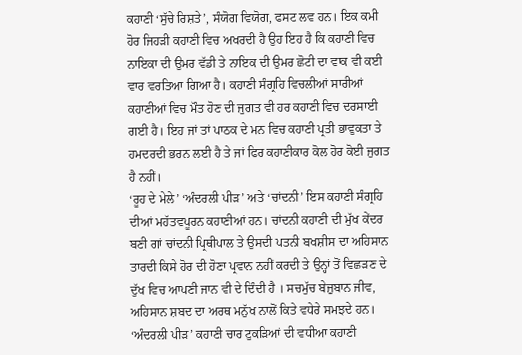ਕਹਾਣੀ ‘ਸੁੱਚੇ ਰਿਸ਼ਤੇ’, ਸੰਯੋਗ ਵਿਯੋਗ, ਫਸਟ ਲਵ ਹਨ। ਇਕ ਕਮੀ ਹੋਰ ਜਿਹੜੀ ਕਹਾਣੀ ਵਿਚ ਅਖਰਦੀ ਹੈ ਉਹ ਇਹ ਹੈ ਕਿ ਕਹਾਣੀ ਵਿਚ ਨਾਇਕਾ ਦੀ ਉਮਰ ਵੱਡੀ ਤੇ ਨਾਇਕ ਦੀ ਉਮਰ ਛੋਟੀ ਦਾ ਵਾਕ ਵੀ ਕਈ ਵਾਰ ਵਰਤਿਆ ਗਿਆ ਹੈ। ਕਹਾਣੀ ਸੰਗ੍ਰਹਿ ਵਿਚਲੀਆਂ ਸਾਰੀਆਂ ਕਹਾਣੀਆਂ ਵਿਚ ਮੌਤ ਹੋਣ ਦੀ ਜੁਗਤ ਵੀ ਹਰ ਕਹਾਣੀ ਵਿਚ ਦਰਸਾਈ ਗਈ ਹੈ। ਇਹ ਜਾਂ ਤਾਂ ਪਾਠਕ ਦੇ ਮਨ ਵਿਚ ਕਹਾਣੀ ਪ੍ਰਤੀ ਭਾਵੁਕਤਾ ਤੇ ਹਮਦਰਦੀ ਭਰਨ ਲਈ ਹੈ ਤੇ ਜਾਂ ਫਿਰ ਕਹਾਣੀਕਾਰ ਕੋਲ ਹੋਰ ਕੋਈ ਜੁਗਤ ਹੈ ਨਹੀਂ।
‘ਰੂਹ ਦੇ ਮੇਲੇ’ ‘ਅੰਦਰਲੀ ਪੀੜ’ ਅਤੇ ‘ਚਾਂਦਨੀ’ ਇਸ ਕਹਾਣੀ ਸੰਗ੍ਰਹਿ ਦੀਆਂ ਮਹੱਤਵਪੂਰਨ ਕਹਾਣੀਆਂ ਹਨ। ਚਾਂਦਨੀ ਕਹਾਣੀ ਦੀ ਮੁੱਖ ਕੇਂਦਰ ਬਣੀ ਗਾਂ ਚਾਂਦਨੀ ਪ੍ਰਿਥੀਪਾਲ ਤੇ ਉਸਦੀ ਪਤਨੀ ਬਖਸ਼ੀਸ ਦਾ ਅਹਿਸਾਨ ਤਾਰਦੀ ਕਿਸੇ ਹੋਰ ਦੀ ਹੋਣਾ ਪ੍ਰਵਾਨ ਨਹੀਂ ਕਰਦੀ ਤੇ ਉਨ੍ਹਾਂ ਤੋਂ ਵਿਛੜਣ ਦੇ ਦੁੱਖ ਵਿਚ ਆਪਣੀ ਜਾਨ ਵੀ ਦੇ ਦਿੰਦੀ ਹੈ । ਸਚਮੁੱਚ ਬੇਜ਼ੁਬਾਨ ਜੀਵ, ਅਹਿਸਾਨ ਸ਼ਬਦ ਦਾ ਅਰਥ ਮਨੁੱਖ ਨਾਲੋਂ ਕਿਤੇ ਵਧੇਰੇ ਸਮਝਦੇ ਹਨ। ‘ਅੰਦਰਲੀ ਪੀੜ’ ਕਹਾਣੀ ਚਾਰ ਟੁਕੜਿਆਂ ਦੀ ਵਧੀਆ ਕਹਾਣੀ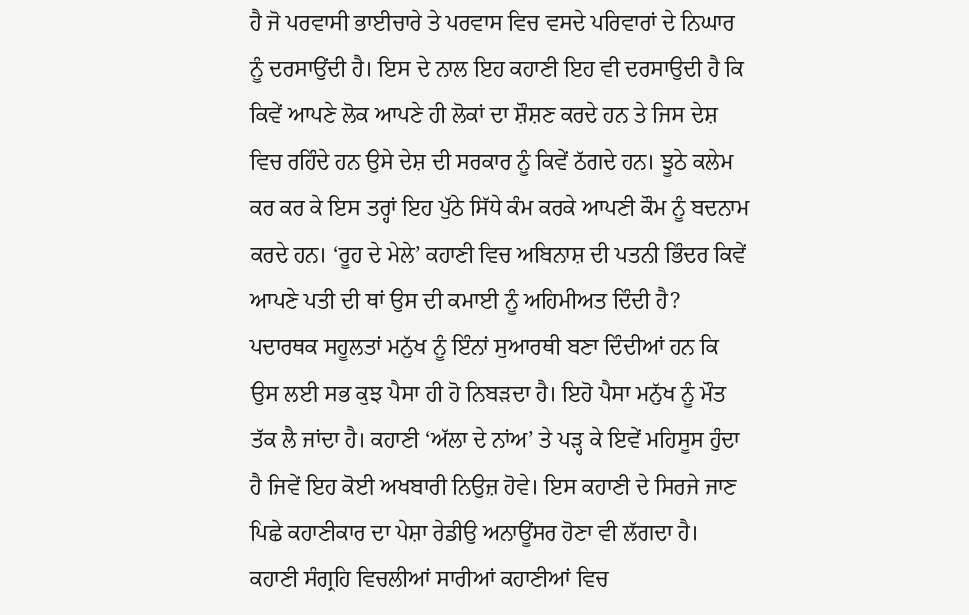ਹੈ ਜੋ ਪਰਵਾਸੀ ਭਾਈਚਾਰੇ ਤੇ ਪਰਵਾਸ ਵਿਚ ਵਸਦੇ ਪਰਿਵਾਰਾਂ ਦੇ ਨਿਘਾਰ ਨੂੰ ਦਰਸਾਉਂਦੀ ਹੈ। ਇਸ ਦੇ ਨਾਲ ਇਹ ਕਹਾਣੀ ਇਹ ਵੀ ਦਰਸਾਉਦੀ ਹੈ ਕਿ ਕਿਵੇਂ ਆਪਣੇ ਲੋਕ ਆਪਣੇ ਹੀ ਲੋਕਾਂ ਦਾ ਸ਼ੌਸ਼ਣ ਕਰਦੇ ਹਨ ਤੇ ਜਿਸ ਦੇਸ਼ ਵਿਚ ਰਹਿੰਦੇ ਹਨ ਉਸੇ ਦੇਸ਼ ਦੀ ਸਰਕਾਰ ਨੂੰ ਕਿਵੇਂ ਠੱਗਦੇ ਹਨ। ਝੂਠੇ ਕਲੇਮ ਕਰ ਕਰ ਕੇ ਇਸ ਤਰ੍ਹਾਂ ਇਹ ਪੁੱਠੇ ਸਿੱਧੇ ਕੰਮ ਕਰਕੇ ਆਪਣੀ ਕੌਮ ਨੂੰ ਬਦਨਾਮ ਕਰਦੇ ਹਨ। ‘ਰੂਹ ਦੇ ਮੇਲੇ’ ਕਹਾਣੀ ਵਿਚ ਅਬਿਨਾਸ਼ ਦੀ ਪਤਨੀ ਭਿੰਦਰ ਕਿਵੇਂ ਆਪਣੇ ਪਤੀ ਦੀ ਥਾਂ ਉਸ ਦੀ ਕਮਾਈ ਨੂੰ ਅਹਿਮੀਅਤ ਦਿੰਦੀ ਹੈ? ਪਦਾਰਥਕ ਸਹੂਲਤਾਂ ਮਨੁੱਖ ਨੂੰ ਇੰਨਾਂ ਸੁਆਰਥੀ ਬਣਾ ਦਿੰਦੀਆਂ ਹਨ ਕਿ ਉਸ ਲਈ ਸਭ ਕੁਝ ਪੈਸਾ ਹੀ ਹੋ ਨਿਬੜਦਾ ਹੈ। ਇਹੋ ਪੈਸਾ ਮਨੁੱਖ ਨੂੰ ਮੌਤ ਤੱਕ ਲੈ ਜਾਂਦਾ ਹੈ। ਕਹਾਣੀ ‘ਅੱਲਾ ਦੇ ਨਾਂਅ’ ਤੇ ਪੜ੍ਹ ਕੇ ਇਵੇਂ ਮਹਿਸੂਸ ਹੁੰਦਾ ਹੈ ਜਿਵੇਂ ਇਹ ਕੋਈ ਅਖਬਾਰੀ ਨਿਉਜ਼ ਹੋਵੇ। ਇਸ ਕਹਾਣੀ ਦੇ ਸਿਰਜੇ ਜਾਣ ਪਿਛੇ ਕਹਾਣੀਕਾਰ ਦਾ ਪੇਸ਼ਾ ਰੇਡੀਉ ਅਨਾਊਂਸਰ ਹੋਣਾ ਵੀ ਲੱਗਦਾ ਹੈ। ਕਹਾਣੀ ਸੰਗ੍ਰਹਿ ਵਿਚਲੀਆਂ ਸਾਰੀਆਂ ਕਹਾਣੀਆਂ ਵਿਚ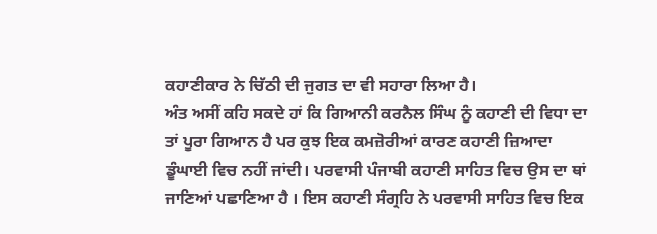ਕਹਾਣੀਕਾਰ ਨੇ ਚਿੱਠੀ ਦੀ ਜੁਗਤ ਦਾ ਵੀ ਸਹਾਰਾ ਲਿਆ ਹੈ।
ਅੰਤ ਅਸੀਂ ਕਹਿ ਸਕਦੇ ਹਾਂ ਕਿ ਗਿਆਨੀ ਕਰਨੈਲ ਸਿੰਘ ਨੂੰ ਕਹਾਣੀ ਦੀ ਵਿਧਾ ਦਾ ਤਾਂ ਪੂਰਾ ਗਿਆਨ ਹੈ ਪਰ ਕੁਝ ਇਕ ਕਮਜ਼ੋਰੀਆਂ ਕਾਰਣ ਕਹਾਣੀ ਜ਼ਿਆਦਾ ਡੂੰਘਾਈ ਵਿਚ ਨਹੀਂ ਜਾਂਦੀ। ਪਰਵਾਸੀ ਪੰਜਾਬੀ ਕਹਾਣੀ ਸਾਹਿਤ ਵਿਚ ਉਸ ਦਾ ਥਾਂ ਜਾਣਿਆਂ ਪਛਾਣਿਆ ਹੈ । ਇਸ ਕਹਾਣੀ ਸੰਗ੍ਰਹਿ ਨੇ ਪਰਵਾਸੀ ਸਾਹਿਤ ਵਿਚ ਇਕ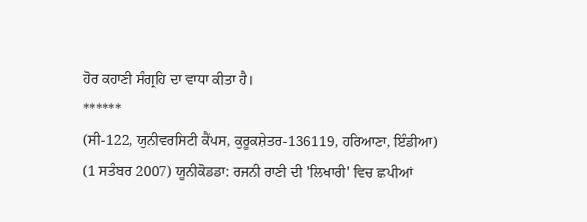ਹੋਰ ਕਹਾਣੀ ਸੰਗ੍ਰਹਿ ਦਾ ਵਾਧਾ ਕੀਤਾ ਹੈ।
******
(ਸੀ-122, ਯੁਨੀਵਰਸਿਟੀ ਕੈਂਪਸ, ਕੁਰੂਕਸ਼ੇਤਰ-136119, ਹਰਿਆਣਾ, ਇੰਡੀਆ)
(1 ਸਤੰਬਰ 2007) ਯੂਨੀਕੋਡਡਾ: ਰਜਨੀ ਰਾਣੀ ਦੀ 'ਲਿਖਾਰੀ' ਵਿਚ ਛਪੀਆਂ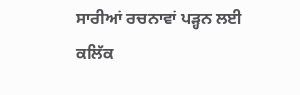ਸਾਰੀਆਂ ਰਚਨਾਵਾਂ ਪੜ੍ਹਨ ਲਈ ਕਲਿੱਕ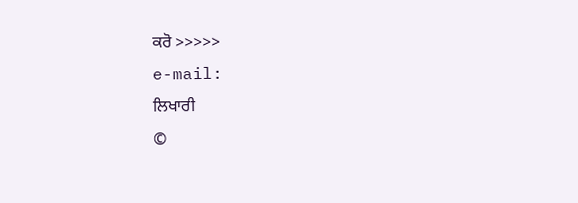ਕਰੋ >>>>>
e-mail:
ਲਿਖਾਰੀ
©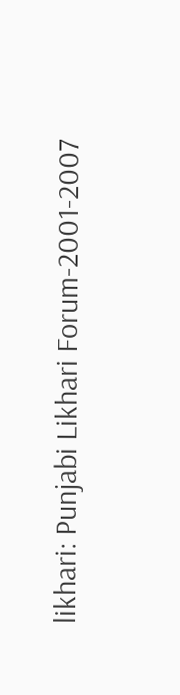likhari: Punjabi Likhari Forum-2001-2007